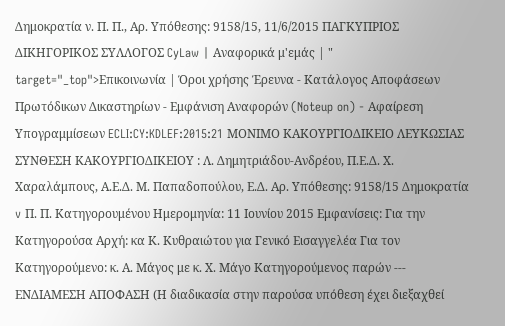Δημοκρατία ν. Π. Π., Αρ. Υπόθεσης: 9158/15, 11/6/2015 ΠΑΓΚΥΠΡΙΟΣ ΔΙΚΗΓΟΡΙΚΟΣ ΣΥΛΛΟΓΟΣ CyLaw | Αναφορικά μ'εμάς | " target="_top">Επικοινωνία | Όροι χρήσης Έρευνα - Κατάλογος Αποφάσεων Πρωτόδικων Δικαστηρίων - Εμφάνιση Αναφορών (Noteup on) - Αφαίρεση Υπογραμμίσεων ECLI:CY:KDLEF:2015:21 ΜΟΝΙΜΟ ΚΑΚΟΥΡΓΙΟΔΙΚΕΙΟ ΛΕΥΚΩΣΙΑΣ ΣΥΝΘΕΣΗ ΚΑΚΟΥΡΓΙΟΔΙΚΕΙΟΥ : Λ. Δημητριάδου-Ανδρέου, Π.Ε.Δ. Χ. Χαραλάμπους, Α.Ε.Δ. Μ. Παπαδοπούλου, Ε.Δ. Αρ. Υπόθεσης: 9158/15 Δημοκρατία v Π. Π. Κατηγορουμένου Ημερομηνία: 11 Ιουνίου 2015 Εμφανίσεις: Για την Κατηγορούσα Αρχή: κα Κ. Κυθραιώτου για Γενικό Εισαγγελέα Για τον Κατηγορούμενο: κ. Α. Μάγος με κ. Χ. Μάγο Κατηγορούμενος παρών --- ΕΝΔΙΑΜΕΣΗ ΑΠΟΦΑΣΗ (Η διαδικασία στην παρούσα υπόθεση έχει διεξαχθεί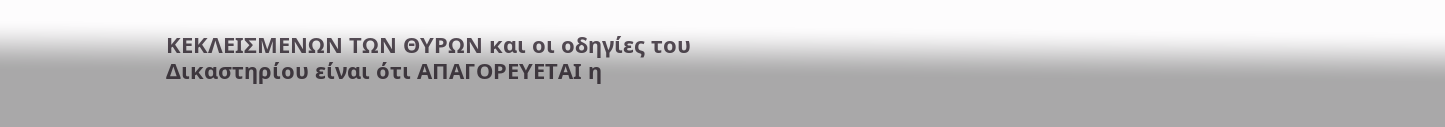ΚΕΚΛΕΙΣΜΕΝΩΝ ΤΩΝ ΘΥΡΩΝ και οι οδηγίες του Δικαστηρίου είναι ότι ΑΠΑΓΟΡΕΥΕΤΑΙ η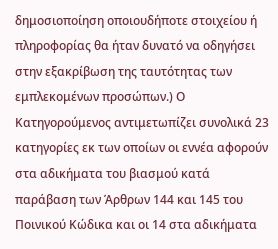δημοσιοποίηση οποιουδήποτε στοιχείου ή πληροφορίας θα ήταν δυνατό να οδηγήσει στην εξακρίβωση της ταυτότητας των εμπλεκομένων προσώπων.) Ο Κατηγορούμενος αντιμετωπίζει συνολικά 23 κατηγορίες εκ των οποίων οι εννέα αφορούν στα αδικήματα του βιασμού κατά παράβαση των Άρθρων 144 και 145 του Ποινικού Κώδικα και οι 14 στα αδικήματα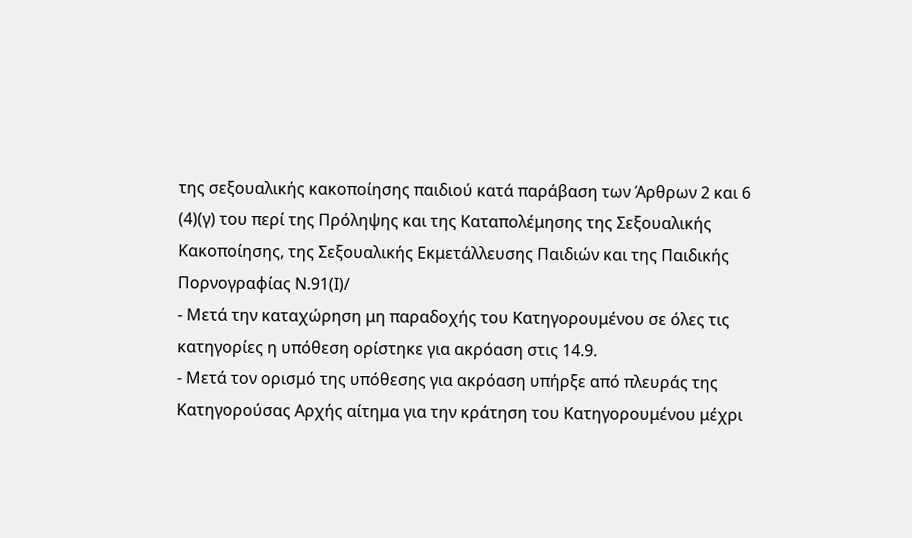της σεξουαλικής κακοποίησης παιδιού κατά παράβαση των Άρθρων 2 και 6
(4)(γ) του περί της Πρόληψης και της Καταπολέμησης της Σεξουαλικής Κακοποίησης, της Σεξουαλικής Εκμετάλλευσης Παιδιών και της Παιδικής Πορνογραφίας Ν.91(Ι)/
- Μετά την καταχώρηση μη παραδοχής του Κατηγορουμένου σε όλες τις κατηγορίες η υπόθεση ορίστηκε για ακρόαση στις 14.9.
- Μετά τον ορισμό της υπόθεσης για ακρόαση υπήρξε από πλευράς της Κατηγορούσας Αρχής αίτημα για την κράτηση του Κατηγορουμένου μέχρι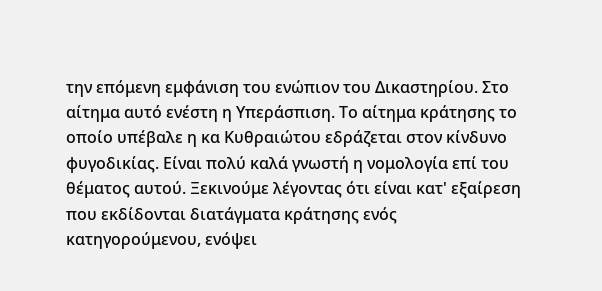την επόμενη εμφάνιση του ενώπιον του Δικαστηρίου. Στο αίτημα αυτό ενέστη η Υπεράσπιση. Το αίτημα κράτησης το οποίο υπέβαλε η κα Κυθραιώτου εδράζεται στον κίνδυνο φυγοδικίας. Είναι πολύ καλά γνωστή η νομολογία επί του θέματος αυτού. Ξεκινούμε λέγοντας ότι είναι κατ' εξαίρεση που εκδίδονται διατάγματα κράτησης ενός κατηγορούμενου, ενόψει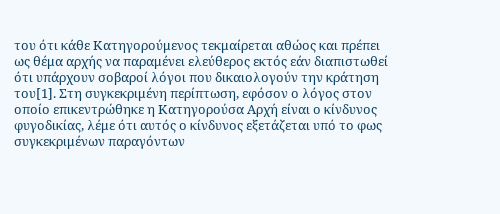του ότι κάθε Κατηγορούμενος τεκμαίρεται αθώος και πρέπει ως θέμα αρχής να παραμένει ελεύθερος εκτός εάν διαπιστωθεί ότι υπάρχουν σοβαροί λόγοι που δικαιολογούν την κράτηση του[1]. Στη συγκεκριμένη περίπτωση, εφόσον ο λόγος στον οποίο επικεντρώθηκε η Κατηγορούσα Αρχή είναι ο κίνδυνος φυγοδικίας, λέμε ότι αυτός ο κίνδυνος εξετάζεται υπό το φως συγκεκριμένων παραγόντων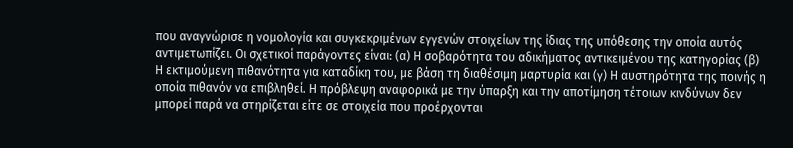που αναγνώρισε η νομολογία και συγκεκριμένων εγγενών στοιχείων της ίδιας της υπόθεσης την οποία αυτός αντιμετωπίζει. Οι σχετικοί παράγοντες είναι: (α) Η σοβαρότητα του αδικήματος αντικειμένου της κατηγορίας (β) Η εκτιμούμενη πιθανότητα για καταδίκη του, με βάση τη διαθέσιμη μαρτυρία και (γ) Η αυστηρότητα της ποινής η οποία πιθανόν να επιβληθεί. Η πρόβλεψη αναφορικά με την ύπαρξη και την αποτίμηση τέτοιων κινδύνων δεν μπορεί παρά να στηρίζεται είτε σε στοιχεία που προέρχονται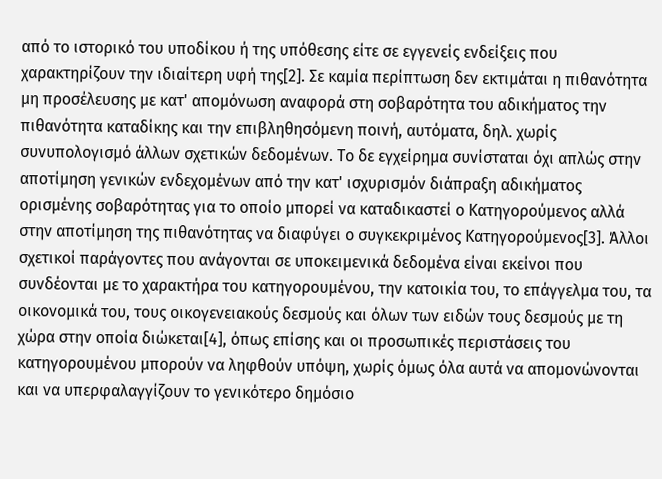από το ιστορικό του υποδίκου ή της υπόθεσης είτε σε εγγενείς ενδείξεις που χαρακτηρίζουν την ιδιαίτερη υφή της[2]. Σε καμία περίπτωση δεν εκτιμάται η πιθανότητα μη προσέλευσης με κατ' απομόνωση αναφορά στη σοβαρότητα του αδικήματος την πιθανότητα καταδίκης και την επιβληθησόμενη ποινή, αυτόματα, δηλ. χωρίς συνυπολογισμό άλλων σχετικών δεδομένων. Το δε εγχείρημα συνίσταται όχι απλώς στην αποτίμηση γενικών ενδεχομένων από την κατ' ισχυρισμόν διάπραξη αδικήματος ορισμένης σοβαρότητας για το οποίο μπορεί να καταδικαστεί ο Κατηγορούμενος αλλά στην αποτίμηση της πιθανότητας να διαφύγει ο συγκεκριμένος Κατηγορούμενος[3]. Άλλοι σχετικοί παράγοντες που ανάγονται σε υποκειμενικά δεδομένα είναι εκείνοι που συνδέονται με το χαρακτήρα του κατηγορουμένου, την κατοικία του, το επάγγελμα του, τα οικονομικά του, τους οικογενειακούς δεσμούς και όλων των ειδών τους δεσμούς με τη χώρα στην οποία διώκεται[4], όπως επίσης και οι προσωπικές περιστάσεις του κατηγορουμένου μπορούν να ληφθούν υπόψη, χωρίς όμως όλα αυτά να απομονώνονται και να υπερφαλαγγίζουν το γενικότερο δημόσιο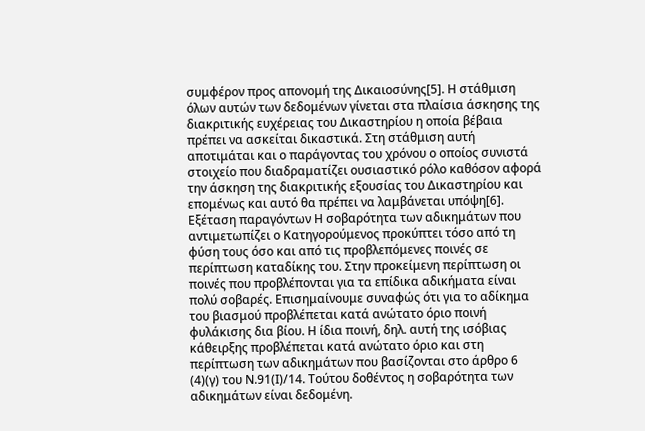συμφέρον προς απονομή της Δικαιοσύνης[5]. Η στάθμιση όλων αυτών των δεδομένων γίνεται στα πλαίσια άσκησης της διακριτικής ευχέρειας του Δικαστηρίου η οποία βέβαια πρέπει να ασκείται δικαστικά. Στη στάθμιση αυτή αποτιμάται και ο παράγοντας του χρόνου ο οποίος συνιστά στοιχείο που διαδραματίζει ουσιαστικό ρόλο καθόσον αφορά την άσκηση της διακριτικής εξουσίας του Δικαστηρίου και επομένως και αυτό θα πρέπει να λαμβάνεται υπόψη[6]. Εξέταση παραγόντων Η σοβαρότητα των αδικημάτων που αντιμετωπίζει ο Κατηγορούμενος προκύπτει τόσο από τη φύση τους όσο και από τις προβλεπόμενες ποινές σε περίπτωση καταδίκης του. Στην προκείμενη περίπτωση οι ποινές που προβλέπονται για τα επίδικα αδικήματα είναι πολύ σοβαρές. Επισημαίνουμε συναφώς ότι για το αδίκημα του βιασμού προβλέπεται κατά ανώτατο όριο ποινή φυλάκισης δια βίου. Η ίδια ποινή, δηλ. αυτή της ισόβιας κάθειρξης προβλέπεται κατά ανώτατο όριο και στη περίπτωση των αδικημάτων που βασίζονται στο άρθρο 6
(4)(γ) του Ν.91(Ι)/14. Τούτου δοθέντος η σοβαρότητα των αδικημάτων είναι δεδομένη.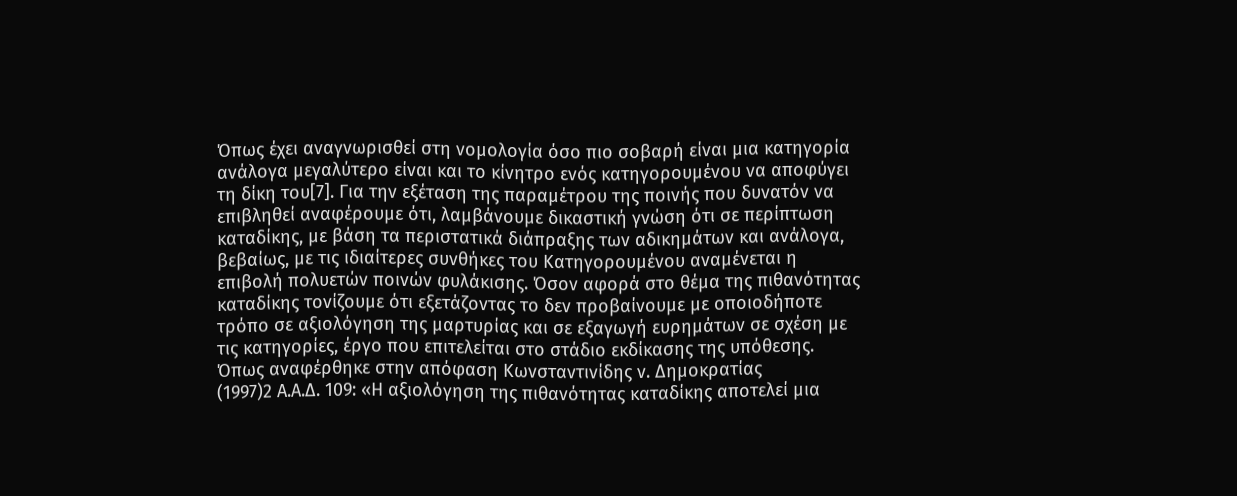Όπως έχει αναγνωρισθεί στη νομολογία όσο πιο σοβαρή είναι μια κατηγορία ανάλογα μεγαλύτερο είναι και το κίνητρο ενός κατηγορουμένου να αποφύγει τη δίκη του[7]. Για την εξέταση της παραμέτρου της ποινής που δυνατόν να επιβληθεί αναφέρουμε ότι, λαμβάνουμε δικαστική γνώση ότι σε περίπτωση καταδίκης, με βάση τα περιστατικά διάπραξης των αδικημάτων και ανάλογα, βεβαίως, με τις ιδιαίτερες συνθήκες του Κατηγορουμένου αναμένεται η επιβολή πολυετών ποινών φυλάκισης. Όσον αφορά στο θέμα της πιθανότητας καταδίκης τονίζουμε ότι εξετάζοντας το δεν προβαίνουμε με οποιοδήποτε τρόπο σε αξιολόγηση της μαρτυρίας και σε εξαγωγή ευρημάτων σε σχέση με τις κατηγορίες, έργο που επιτελείται στο στάδιο εκδίκασης της υπόθεσης. Όπως αναφέρθηκε στην απόφαση Κωνσταντινίδης ν. Δημοκρατίας
(1997)2 Α.Α.Δ. 109: «Η αξιολόγηση της πιθανότητας καταδίκης αποτελεί μια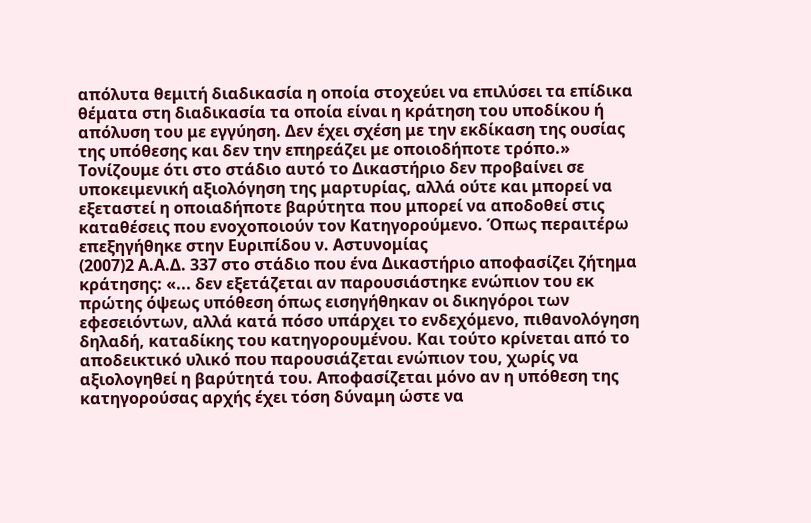απόλυτα θεμιτή διαδικασία η οποία στοχεύει να επιλύσει τα επίδικα θέματα στη διαδικασία τα οποία είναι η κράτηση του υποδίκου ή απόλυση του με εγγύηση. Δεν έχει σχέση με την εκδίκαση της ουσίας της υπόθεσης και δεν την επηρεάζει με οποιοδήποτε τρόπο.» Τονίζουμε ότι στο στάδιο αυτό το Δικαστήριο δεν προβαίνει σε υποκειμενική αξιολόγηση της μαρτυρίας, αλλά ούτε και μπορεί να εξεταστεί η οποιαδήποτε βαρύτητα που μπορεί να αποδοθεί στις καταθέσεις που ενοχοποιούν τον Κατηγορούμενο. Όπως περαιτέρω επεξηγήθηκε στην Ευριπίδου ν. Αστυνομίας
(2007)2 Α.Α.Δ. 337 στο στάδιο που ένα Δικαστήριο αποφασίζει ζήτημα κράτησης: «... δεν εξετάζεται αν παρουσιάστηκε ενώπιον του εκ πρώτης όψεως υπόθεση όπως εισηγήθηκαν οι δικηγόροι των εφεσειόντων, αλλά κατά πόσο υπάρχει το ενδεχόμενο, πιθανολόγηση δηλαδή, καταδίκης του κατηγορουμένου. Και τούτο κρίνεται από το αποδεικτικό υλικό που παρουσιάζεται ενώπιον του, χωρίς να αξιολογηθεί η βαρύτητά του. Αποφασίζεται μόνο αν η υπόθεση της κατηγορούσας αρχής έχει τόση δύναμη ώστε να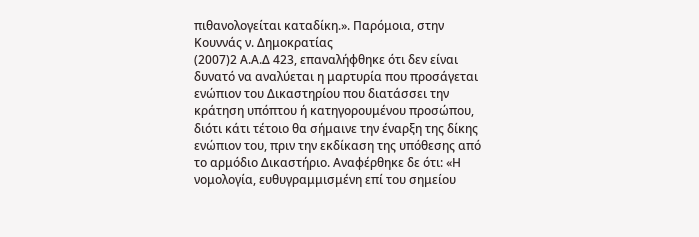πιθανολογείται καταδίκη.». Παρόμοια, στην Κουννάς ν. Δημοκρατίας
(2007)2 Α.Α.Δ 423, επαναλήφθηκε ότι δεν είναι δυνατό να αναλύεται η μαρτυρία που προσάγεται ενώπιον του Δικαστηρίου που διατάσσει την κράτηση υπόπτου ή κατηγορουμένου προσώπου, διότι κάτι τέτοιο θα σήμαινε την έναρξη της δίκης ενώπιον του, πριν την εκδίκαση της υπόθεσης από το αρμόδιο Δικαστήριο. Αναφέρθηκε δε ότι: «Η νομολογία, ευθυγραμμισμένη επί του σημείου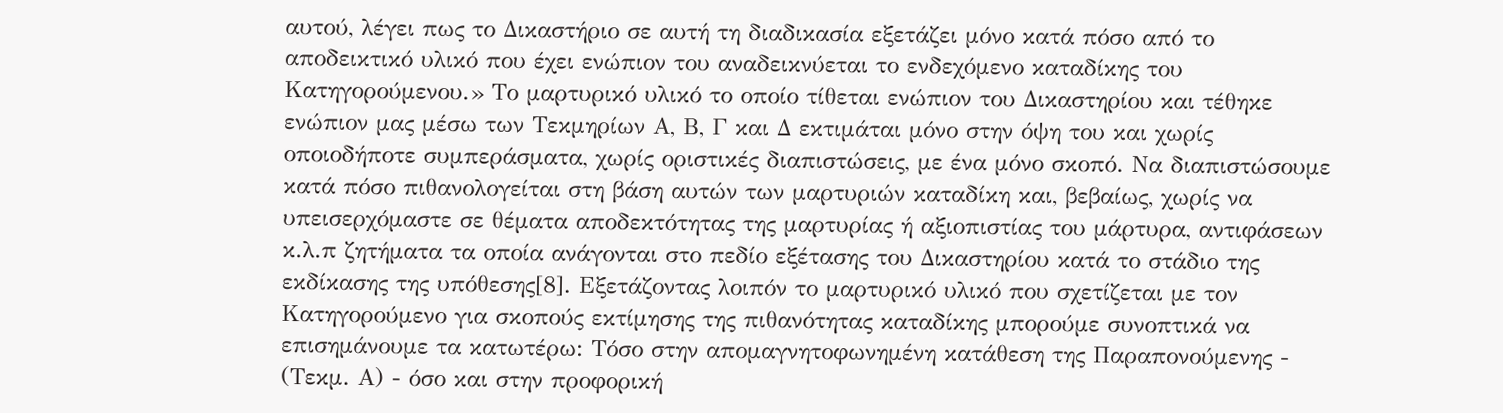αυτού, λέγει πως το Δικαστήριο σε αυτή τη διαδικασία εξετάζει μόνο κατά πόσο από το αποδεικτικό υλικό που έχει ενώπιον του αναδεικνύεται το ενδεχόμενο καταδίκης του Κατηγορούμενου.» Το μαρτυρικό υλικό το οποίο τίθεται ενώπιον του Δικαστηρίου και τέθηκε ενώπιον μας μέσω των Τεκμηρίων Α, Β, Γ και Δ εκτιμάται μόνο στην όψη του και χωρίς οποιοδήποτε συμπεράσματα, χωρίς οριστικές διαπιστώσεις, με ένα μόνο σκοπό. Να διαπιστώσουμε κατά πόσο πιθανολογείται στη βάση αυτών των μαρτυριών καταδίκη και, βεβαίως, χωρίς να υπεισερχόμαστε σε θέματα αποδεκτότητας της μαρτυρίας ή αξιοπιστίας του μάρτυρα, αντιφάσεων κ.λ.π ζητήματα τα οποία ανάγονται στο πεδίο εξέτασης του Δικαστηρίου κατά το στάδιο της εκδίκασης της υπόθεσης[8]. Εξετάζοντας λοιπόν το μαρτυρικό υλικό που σχετίζεται με τον Κατηγορούμενο για σκοπούς εκτίμησης της πιθανότητας καταδίκης μπορούμε συνοπτικά να επισημάνουμε τα κατωτέρω: Τόσο στην απομαγνητοφωνημένη κατάθεση της Παραπονούμενης - (Τεκμ. Α) - όσο και στην προφορική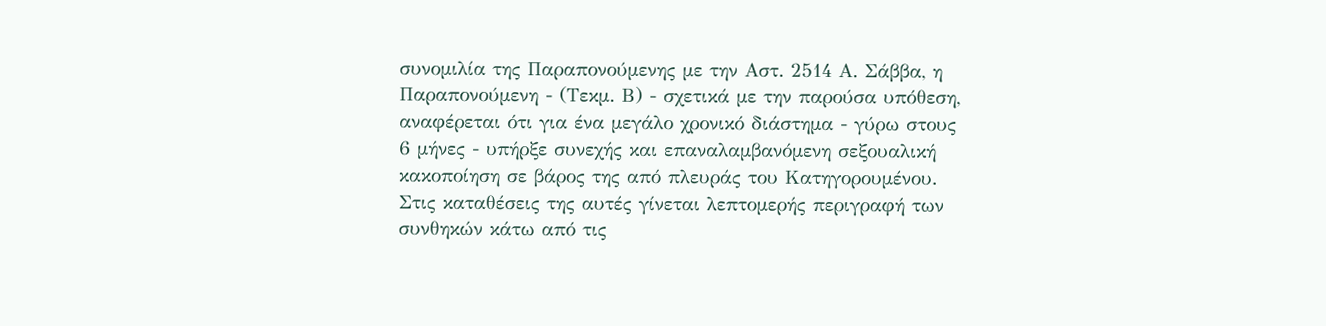συνομιλία της Παραπονούμενης με την Αστ. 2514 Α. Σάββα, η Παραπονούμενη - (Τεκμ. Β) - σχετικά με την παρούσα υπόθεση, αναφέρεται ότι για ένα μεγάλο χρονικό διάστημα - γύρω στους 6 μήνες - υπήρξε συνεχής και επαναλαμβανόμενη σεξουαλική κακοποίηση σε βάρος της από πλευράς του Κατηγορουμένου. Στις καταθέσεις της αυτές γίνεται λεπτομερής περιγραφή των συνθηκών κάτω από τις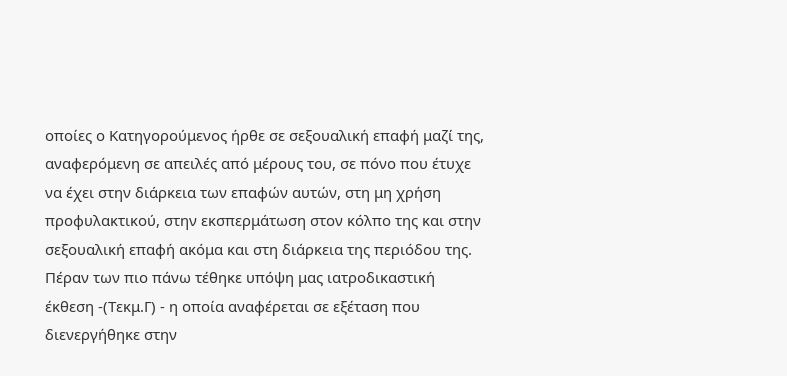οποίες ο Κατηγορούμενος ήρθε σε σεξουαλική επαφή μαζί της, αναφερόμενη σε απειλές από μέρους του, σε πόνο που έτυχε να έχει στην διάρκεια των επαφών αυτών, στη μη χρήση προφυλακτικού, στην εκσπερμάτωση στον κόλπο της και στην σεξουαλική επαφή ακόμα και στη διάρκεια της περιόδου της. Πέραν των πιο πάνω τέθηκε υπόψη μας ιατροδικαστική έκθεση -(Τεκμ.Γ) - η οποία αναφέρεται σε εξέταση που διενεργήθηκε στην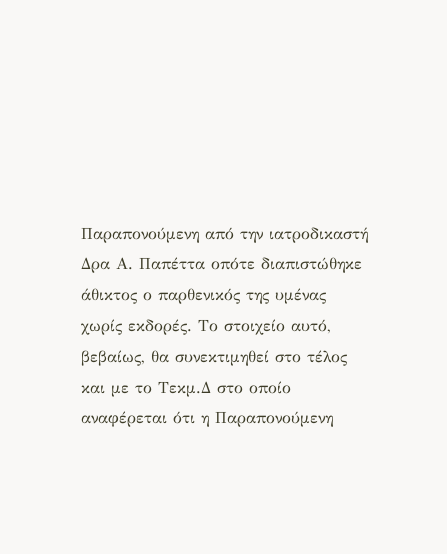Παραπονούμενη από την ιατροδικαστή Δρα Α. Παπέττα οπότε διαπιστώθηκε άθικτος ο παρθενικός της υμένας χωρίς εκδορές. Το στοιχείο αυτό, βεβαίως, θα συνεκτιμηθεί στο τέλος και με το Τεκμ.Δ στο οποίο αναφέρεται ότι η Παραπονούμενη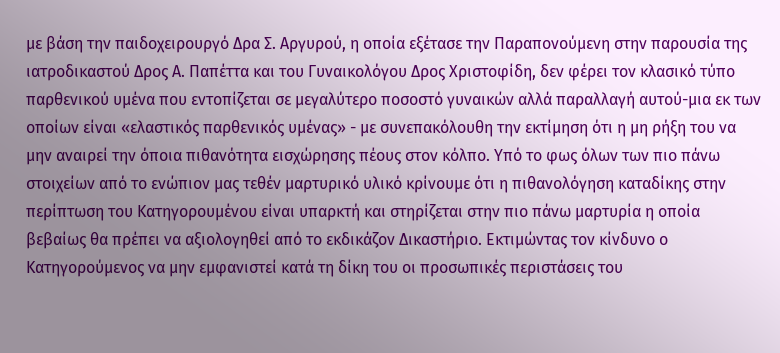με βάση την παιδοχειρουργό Δρα Σ. Αργυρού, η οποία εξέτασε την Παραπονούμενη στην παρουσία της ιατροδικαστού Δρος Α. Παπέττα και του Γυναικολόγου Δρος Χριστοφίδη, δεν φέρει τον κλασικό τύπο παρθενικού υμένα που εντοπίζεται σε μεγαλύτερο ποσοστό γυναικών αλλά παραλλαγή αυτού-μια εκ των οποίων είναι «ελαστικός παρθενικός υμένας» - με συνεπακόλουθη την εκτίμηση ότι η μη ρήξη του να μην αναιρεί την όποια πιθανότητα εισχώρησης πέους στον κόλπο. Υπό το φως όλων των πιο πάνω στοιχείων από το ενώπιον μας τεθέν μαρτυρικό υλικό κρίνουμε ότι η πιθανολόγηση καταδίκης στην περίπτωση του Κατηγορουμένου είναι υπαρκτή και στηρίζεται στην πιο πάνω μαρτυρία η οποία βεβαίως θα πρέπει να αξιολογηθεί από το εκδικάζον Δικαστήριο. Εκτιμώντας τον κίνδυνο ο Κατηγορούμενος να μην εμφανιστεί κατά τη δίκη του οι προσωπικές περιστάσεις του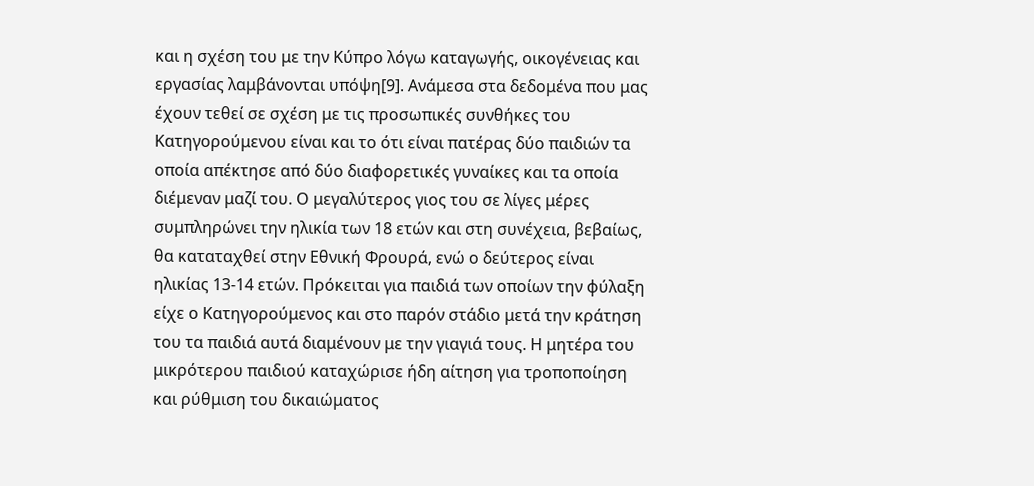και η σχέση του με την Κύπρο λόγω καταγωγής, οικογένειας και εργασίας λαμβάνονται υπόψη[9]. Ανάμεσα στα δεδομένα που μας έχουν τεθεί σε σχέση με τις προσωπικές συνθήκες του Κατηγορούμενου είναι και το ότι είναι πατέρας δύο παιδιών τα οποία απέκτησε από δύο διαφορετικές γυναίκες και τα οποία διέμεναν μαζί του. Ο μεγαλύτερος γιος του σε λίγες μέρες συμπληρώνει την ηλικία των 18 ετών και στη συνέχεια, βεβαίως, θα καταταχθεί στην Εθνική Φρουρά, ενώ ο δεύτερος είναι ηλικίας 13-14 ετών. Πρόκειται για παιδιά των οποίων την φύλαξη είχε ο Κατηγορούμενος και στο παρόν στάδιο μετά την κράτηση του τα παιδιά αυτά διαμένουν με την γιαγιά τους. Η μητέρα του μικρότερου παιδιού καταχώρισε ήδη αίτηση για τροποποίηση και ρύθμιση του δικαιώματος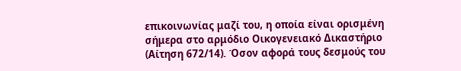επικοινωνίας μαζί του, η οποία είναι ορισμένη σήμερα στο αρμόδιο Οικογενειακό Δικαστήριο (Αίτηση 672/14). Όσον αφορά τους δεσμούς του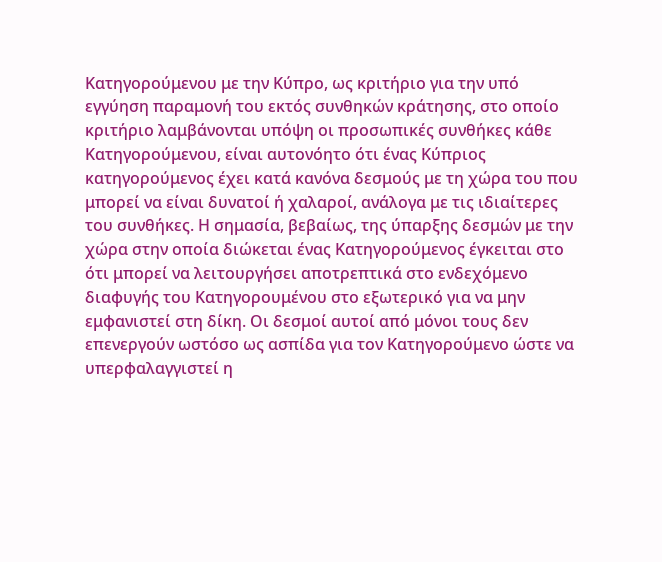Κατηγορούμενου με την Κύπρο, ως κριτήριο για την υπό εγγύηση παραμονή του εκτός συνθηκών κράτησης, στο οποίο κριτήριο λαμβάνονται υπόψη οι προσωπικές συνθήκες κάθε Κατηγορούμενου, είναι αυτονόητο ότι ένας Κύπριος κατηγορούμενος έχει κατά κανόνα δεσμούς με τη χώρα του που μπορεί να είναι δυνατοί ή χαλαροί, ανάλογα με τις ιδιαίτερες του συνθήκες. Η σημασία, βεβαίως, της ύπαρξης δεσμών με την χώρα στην οποία διώκεται ένας Κατηγορούμενος έγκειται στο ότι μπορεί να λειτουργήσει αποτρεπτικά στο ενδεχόμενο διαφυγής του Κατηγορουμένου στο εξωτερικό για να μην εμφανιστεί στη δίκη. Οι δεσμοί αυτοί από μόνοι τους δεν επενεργούν ωστόσο ως ασπίδα για τον Κατηγορούμενο ώστε να υπερφαλαγγιστεί η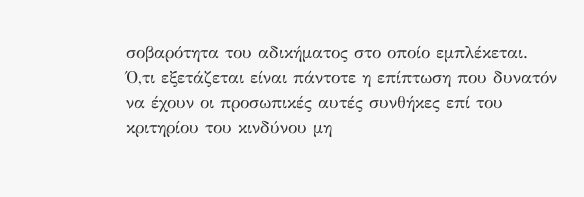σοβαρότητα του αδικήματος στο οποίο εμπλέκεται. Ό,τι εξετάζεται είναι πάντοτε η επίπτωση που δυνατόν να έχουν οι προσωπικές αυτές συνθήκες επί του κριτηρίου του κινδύνου μη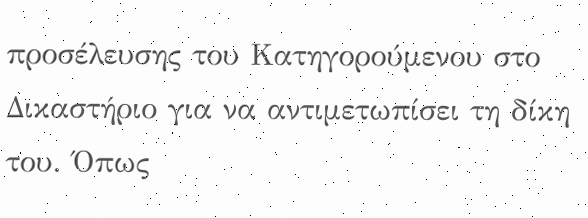προσέλευσης του Κατηγορούμενου στο Δικαστήριο για να αντιμετωπίσει τη δίκη του. Όπως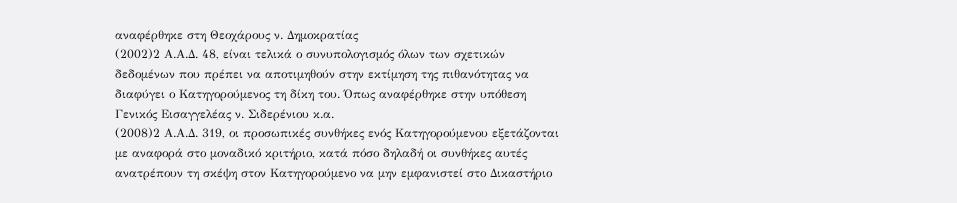αναφέρθηκε στη Θεοχάρους ν. Δημοκρατίας
(2002)2 Α.Α.Δ. 48, είναι τελικά ο συνυπολογισμός όλων των σχετικών δεδομένων που πρέπει να αποτιμηθούν στην εκτίμηση της πιθανότητας να διαφύγει ο Κατηγορούμενος τη δίκη του. Όπως αναφέρθηκε στην υπόθεση Γενικός Εισαγγελέας ν. Σιδερένιου κ.α.
(2008)2 Α.Α.Δ. 319, οι προσωπικές συνθήκες ενός Κατηγορούμενου εξετάζονται με αναφορά στο μοναδικό κριτήριο, κατά πόσο δηλαδή οι συνθήκες αυτές ανατρέπουν τη σκέψη στον Κατηγορούμενο να μην εμφανιστεί στο Δικαστήριο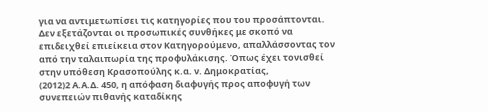για να αντιμετωπίσει τις κατηγορίες που του προσάπτονται. Δεν εξετάζονται οι προσωπικές συνθήκες με σκοπό να επιδειχθεί επιείκεια στον Κατηγορούμενο, απαλλάσσοντας τον από την ταλαιπωρία της προφυλάκισης. Όπως έχει τονισθεί στην υπόθεση Κρασοπούλης κ.α. ν. Δημοκρατίας,
(2012)2 Α.Α.Δ. 450, η απόφαση διαφυγής προς αποφυγή των συνεπειών πιθανής καταδίκης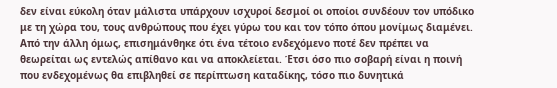δεν είναι εύκολη όταν μάλιστα υπάρχουν ισχυροί δεσμοί οι οποίοι συνδέουν τον υπόδικο με τη χώρα του, τους ανθρώπους που έχει γύρω του και τον τόπο όπου μονίμως διαμένει. Από την άλλη όμως, επισημάνθηκε ότι ένα τέτοιο ενδεχόμενο ποτέ δεν πρέπει να θεωρείται ως εντελώς απίθανο και να αποκλείεται. Έτσι όσο πιο σοβαρή είναι η ποινή που ενδεχομένως θα επιβληθεί σε περίπτωση καταδίκης, τόσο πιο δυνητικά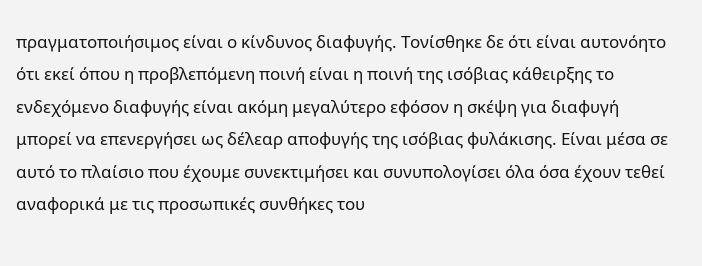πραγματοποιήσιμος είναι ο κίνδυνος διαφυγής. Τονίσθηκε δε ότι είναι αυτονόητο ότι εκεί όπου η προβλεπόμενη ποινή είναι η ποινή της ισόβιας κάθειρξης το ενδεχόμενο διαφυγής είναι ακόμη μεγαλύτερο εφόσον η σκέψη για διαφυγή μπορεί να επενεργήσει ως δέλεαρ αποφυγής της ισόβιας φυλάκισης. Είναι μέσα σε αυτό το πλαίσιο που έχουμε συνεκτιμήσει και συνυπολογίσει όλα όσα έχουν τεθεί αναφορικά με τις προσωπικές συνθήκες του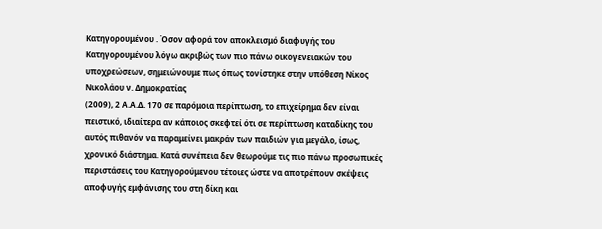Κατηγορουμένου . Όσον αφορά τον αποκλεισμό διαφυγής του Κατηγορουμένου λόγω ακριβώς των πιο πάνω οικογενειακών του υποχρεώσεων, σημειώνουμε πως όπως τονίστηκε στην υπόθεση Νίκος Νικολάου ν. Δημοκρατίας
(2009), 2 Α.Α.Δ. 170 σε παρόμοια περίπτωση, το επιχείρημα δεν είναι πειστικό, ιδιαίτερα αν κάποιος σκεφτεί ότι σε περίπτωση καταδίκης του αυτός πιθανόν να παραμείνει μακράν των παιδιών για μεγάλο, ίσως, χρονικό διάστημα. Κατά συνέπεια δεν θεωρούμε τις πιο πάνω προσωπικές περιστάσεις του Κατηγορούμενου τέτοιες ώστε να αποτρέπουν σκέψεις αποφυγής εμφάνισης του στη δίκη και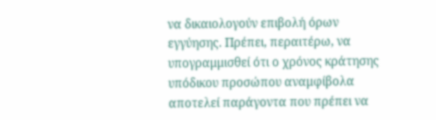να δικαιολογούν επιβολή όρων εγγύησης. Πρέπει, περαιτέρω, να υπογραμμισθεί ότι ο χρόνος κράτησης υπόδικου προσώπου αναμφίβολα αποτελεί παράγοντα που πρέπει να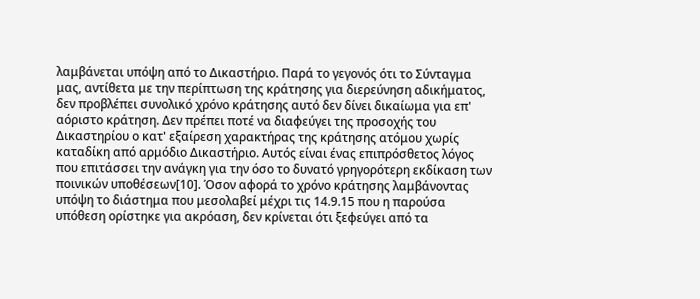λαμβάνεται υπόψη από το Δικαστήριο. Παρά το γεγονός ότι το Σύνταγμα μας, αντίθετα με την περίπτωση της κράτησης για διερεύνηση αδικήματος, δεν προβλέπει συνολικό χρόνο κράτησης αυτό δεν δίνει δικαίωμα για επ' αόριστο κράτηση. Δεν πρέπει ποτέ να διαφεύγει της προσοχής του Δικαστηρίου ο κατ' εξαίρεση χαρακτήρας της κράτησης ατόμου χωρίς καταδίκη από αρμόδιο Δικαστήριο. Αυτός είναι ένας επιπρόσθετος λόγος που επιτάσσει την ανάγκη για την όσο το δυνατό γρηγορότερη εκδίκαση των ποινικών υποθέσεων[10]. Όσον αφορά το χρόνο κράτησης λαμβάνοντας υπόψη το διάστημα που μεσολαβεί μέχρι τις 14.9.15 που η παρούσα υπόθεση ορίστηκε για ακρόαση, δεν κρίνεται ότι ξεφεύγει από τα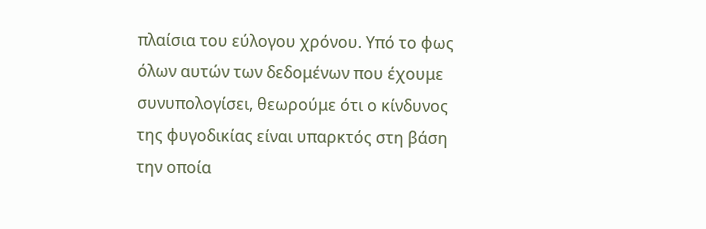πλαίσια του εύλογου χρόνου. Υπό το φως όλων αυτών των δεδομένων που έχουμε συνυπολογίσει, θεωρούμε ότι ο κίνδυνος της φυγοδικίας είναι υπαρκτός στη βάση την οποία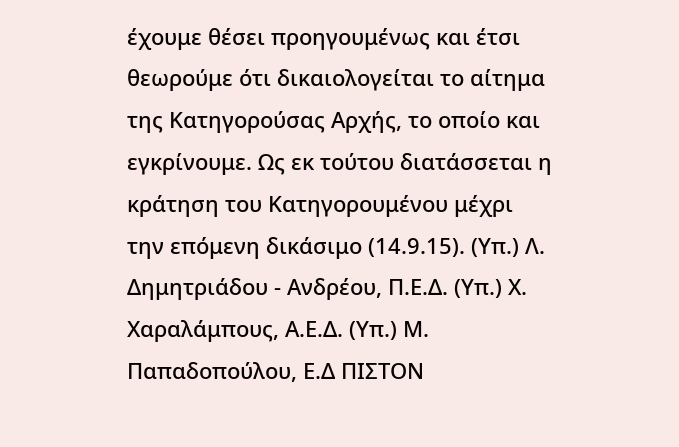έχουμε θέσει προηγουμένως και έτσι θεωρούμε ότι δικαιολογείται το αίτημα της Κατηγορούσας Αρχής, το οποίο και εγκρίνουμε. Ως εκ τούτου διατάσσεται η κράτηση του Κατηγορουμένου μέχρι την επόμενη δικάσιμο (14.9.15). (Υπ.) Λ. Δημητριάδου ‑ Ανδρέου, Π.Ε.Δ. (Υπ.) Χ. Χαραλάμπους, Α.Ε.Δ. (Υπ.) Μ. Παπαδοπούλου, Ε.Δ ΠΙΣΤΟΝ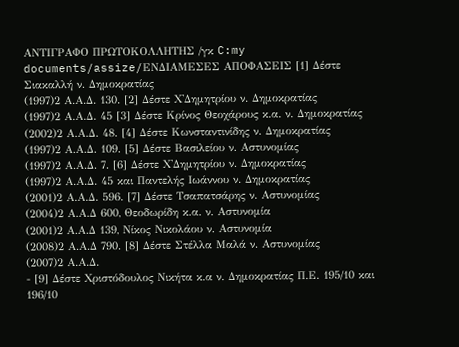ΑΝΤΙΓΡΑΦΟ ΠΡΩΤΟΚΟΛΛΗΤΗΣ /γκ C:my documents/assize/ΕΝΔΙΑΜΕΣΕΣ ΑΠΟΦΑΣΕΙΣ [1] Δέστε Σιακαλλή ν. Δημοκρατίας
(1997)2 Α.Α.Δ. 130. [2] Δέστε Χ'Δημητρίου ν. Δημοκρατίας
(1997)2 Α.Α.Δ. 45 [3] Δέστε Κρίνος Θεοχάρους κ.α. ν. Δημοκρατίας
(2002)2 Α.Α.Δ. 48. [4] Δέστε Κωνσταντινίδης ν. Δημοκρατίας
(1997)2 Α.Α.Δ. 109. [5] Δέστε Βασιλείου ν. Αστυνομίας
(1997)2 Α.Α.Δ. 7. [6] Δέστε Χ'Δημητρίου ν. Δημοκρατίας
(1997)2 Α.Α.Δ. 45 και Παντελής Ιωάννου ν. Δημοκρατίας
(2001)2 Α.Α.Δ. 596. [7] Δέστε Τσαπατσάρης ν. Αστυνομίας
(2004)2 Α.Α.Δ 600, Θεοδωρίδη κ.α. ν. Αστυνομία
(2001)2 Α.Α.Δ 139, Νίκος Νικολάου ν. Αστυνομία
(2008)2 Α.Α.Δ 790. [8] Δέστε Στέλλα Μαλά ν. Αστυνομίας
(2007)2 Α.Α.Δ.
- [9] Δέστε Χριστόδουλος Νικήτα κ.α ν. Δημοκρατίας Π.Ε. 195/10 και 196/10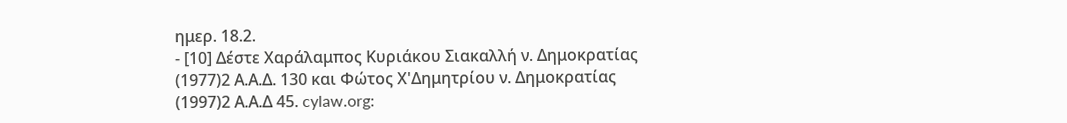ημερ. 18.2.
- [10] Δέστε Χαράλαμπος Κυριάκου Σιακαλλή ν. Δημοκρατίας
(1977)2 Α.Α.Δ. 130 και Φώτος Χ'Δημητρίου ν. Δημοκρατίας
(1997)2 Α.Α.Δ 45. cylaw.org: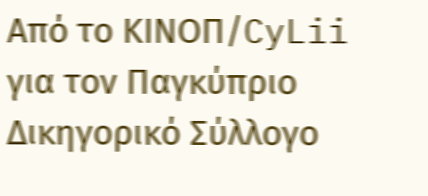Από το ΚΙΝOΠ/CyLii για τον Παγκύπριο Δικηγορικό Σύλλογο